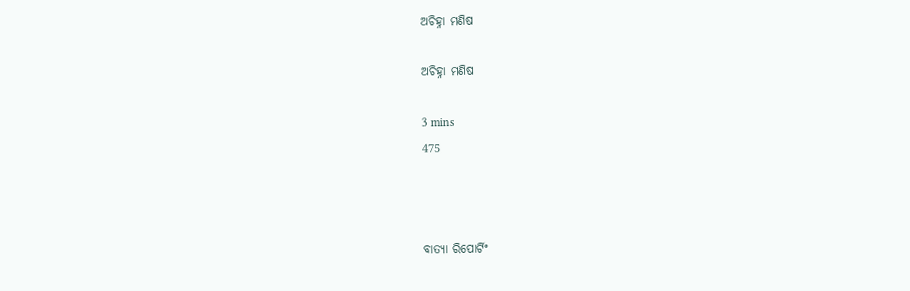ଅଚିହ୍ନା ମଣିଷ

ଅଚିହ୍ନା ମଣିଷ

3 mins
475



ବାତ୍ୟା ରିପୋର୍ଟିଂ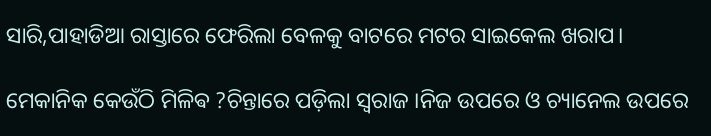ସାରି,ପାହାଡିଆ ରାସ୍ତାରେ ଫେରିଲା ବେଳକୁ ବାଟରେ ମଟର ସାଇକେଲ ଖରାପ।

ମେକାନିକ କେଉଁଠି ମିଳିଵ ?ଚିନ୍ତାରେ ପଡ଼ିଲା ସ୍ୱରାଜ ।ନିଜ ଉପରେ ଓ ଚ୍ୟାନେଲ ଉପରେ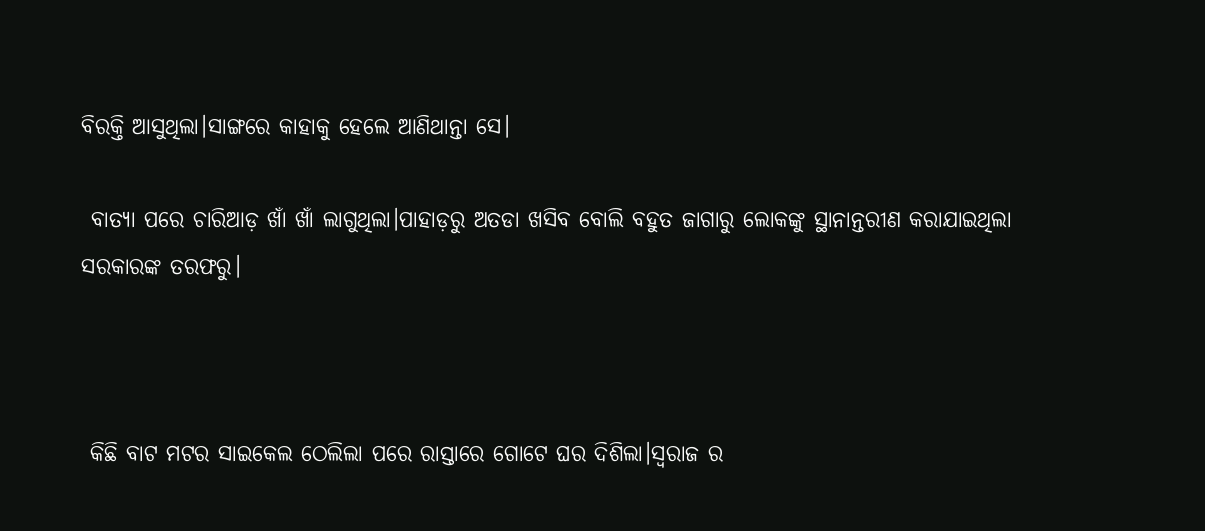ବିରକ୍ତି ଆସୁଥିଲା।ସାଙ୍ଗରେ କାହାକୁ ହେଲେ ଆଣିଥାନ୍ତା ସେ।

 ବାତ୍ୟା ପରେ ଚାରିଆଡ଼ ଖାଁ ଖାଁ ଲାଗୁଥିଲା।ପାହାଡ଼ରୁ ଅତଡା ଖସିବ ବୋଲି ବହୁତ ଜାଗାରୁ ଲୋକଙ୍କୁ ସ୍ଥାନାନ୍ତରୀଣ କରାଯାଇଥିଲା ସରକାରଙ୍କ ତରଫରୁ।



 କିଛି ବାଟ ମଟର ସାଇକେଲ ଠେଲିଲା ପରେ ରାସ୍ତାରେ ଗୋଟେ ଘର ଦିଶିଲା।ସ୍ୱରାଜ ର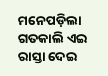ମନେପଡ଼ିଲା ଗତକାଲି ଏଇ ରାସ୍ତା ଦେଇ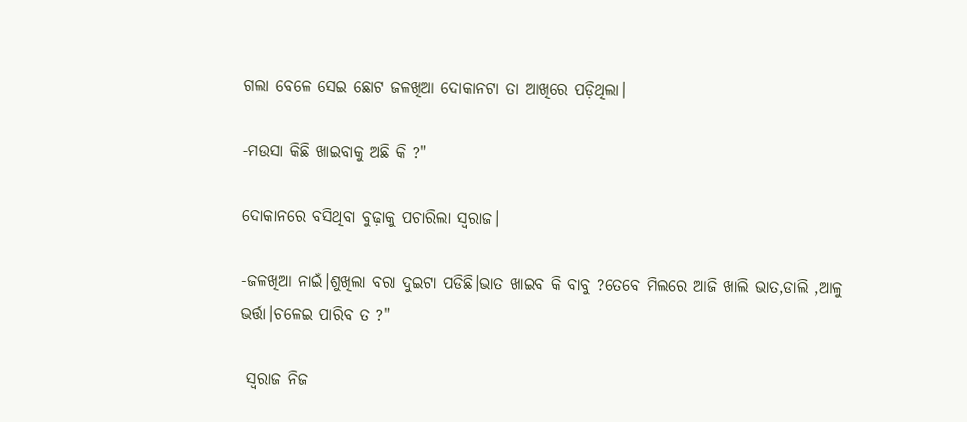ଗଲା ବେଳେ ସେଇ ଛୋଟ ଜଳଖିଆ ଦୋକାନଟା ତା ଆଖିରେ ପଡ଼ିଥିଲା।

-ମଉସା କିଛି ଖାଇବାକୁ ଅଛି କି ?"

ଦୋକାନରେ ବସିଥିବା ବୁଢ଼ାକୁ ପଚାରିଲା ସ୍ୱରାଜ।

-ଜଳଖିଆ ନାଇଁ।ଶୁଖିଲା ବରା ଦୁଇଟା ପଡିଛି।ଭାତ ଖାଇବ କି ବାବୁ ?ତେବେ ମିଲରେ ଆଜି ଖାଲି ଭାତ,ଡାଲି ,ଆଳୁ ଭର୍ତ୍ତା।ଚଳେଇ ପାରିବ ତ ?"

 ସ୍ୱରାଜ ନିଜ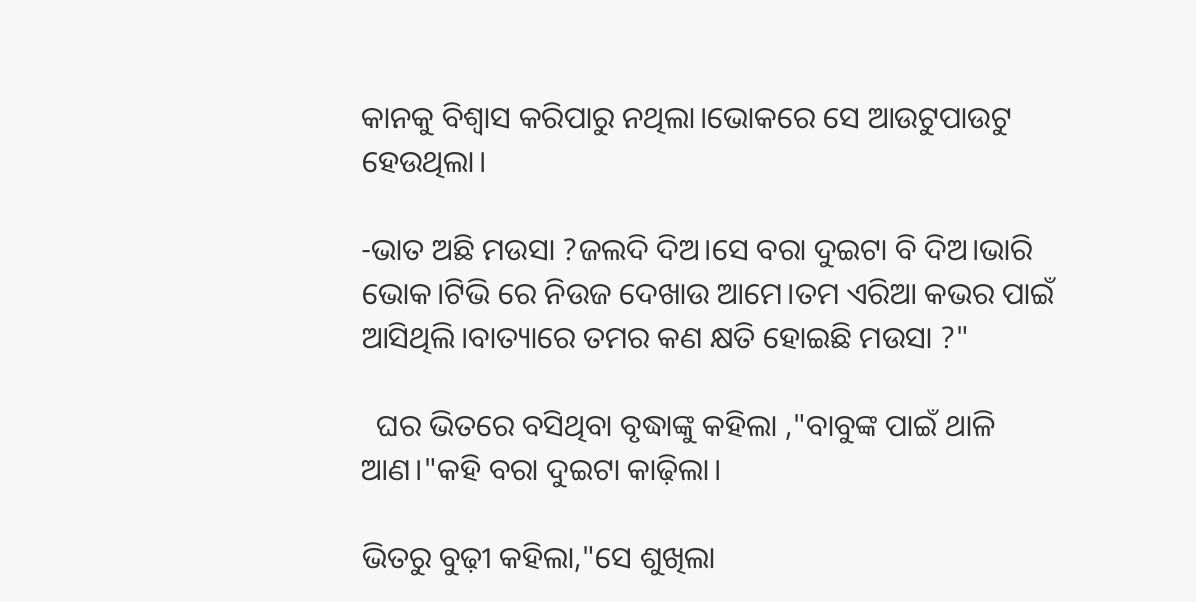କାନକୁ ବିଶ୍ବାସ କରିପାରୁ ନଥିଲା।ଭୋକରେ ସେ ଆଉଟୁପାଉଟୁ ହେଉଥିଲା।

-ଭାତ ଅଛି ମଉସା ?ଜଲଦି ଦିଅ।ସେ ବରା ଦୁଇଟା ବି ଦିଅ।ଭାରି ଭୋକ।ଟିଭି ରେ ନିଉଜ ଦେଖାଉ ଆମେ।ତମ ଏରିଆ କଭର ପାଇଁ ଆସିଥିଲି।ବାତ୍ୟାରେ ତମର କଣ କ୍ଷତି ହୋଇଛି ମଉସା ?"

  ଘର ଭିତରେ ବସିଥିବା ବୃଦ୍ଧାଙ୍କୁ କହିଲା ,"ବାବୁଙ୍କ ପାଇଁ ଥାଳି ଆଣ।"କହି ବରା ଦୁଇଟା କାଢ଼ିଲା।

ଭିତରୁ ବୁଢ଼ୀ କହିଲା,"ସେ ଶୁଖିଲା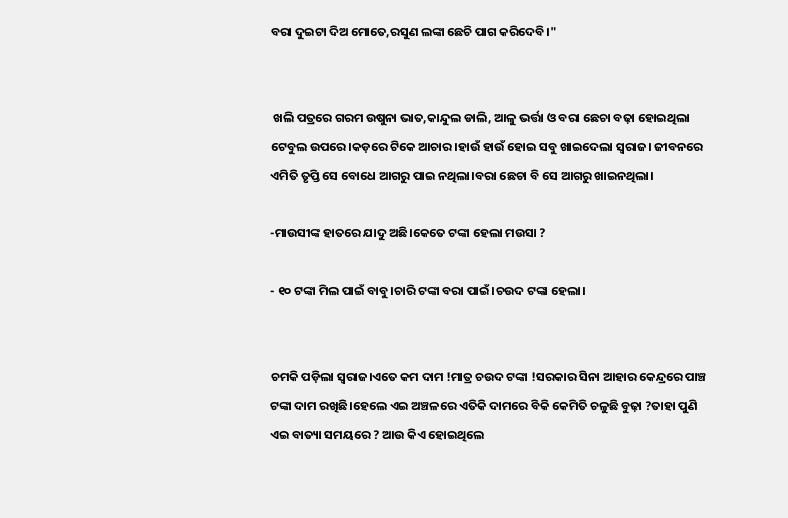ବରା ଦୁଇଟା ଦିଅ ମୋତେ,ରସୁଣ ଲଙ୍କା ଛେଚି ପାଗ କରିଦେବି।"


 ଖଲି ପତ୍ରରେ ଗରମ ଉଷୁନା ଭାତ,କାନ୍ଦୁଲ ଡାଲି, ଆଳୁ ଭର୍ତ୍ତା ଓ ବରା ଛେଚା ବଢ଼ା ହୋଇଥିଲା ଟେବୁଲ ଉପରେ।କଡ଼ରେ ଟିକେ ଆଚାର।ହାଉଁ ହାଉଁ ହୋଇ ସବୁ ଖାଇଦେଲା ସ୍ୱରାଜ। ଜୀବନରେ ଏମିତି ତୃପ୍ତି ସେ ବୋଧେ ଆଗରୁ ପାଇ ନଥିଲା।ବରା ଛେଚା ବି ସେ ଆଗରୁ ଖାଇନଥିଲା।

-ମାଉସୀଙ୍କ ହାତରେ ଯାଦୁ ଅଛି।କେତେ ଟଙ୍କା ହେଲା ମଉସା ?

- ୧୦ ଟଙ୍କା ମିଲ ପାଇଁ ବାବୁ।ଚାରି ଟଙ୍କା ବରା ପାଇଁ।ଚଉଦ ଟଙ୍କା ହେଲା।


ଚମକି ପଡ଼ିଲା ସ୍ୱରାଜ।ଏତେ କମ ଦାମ !ମାତ୍ର ଚଉଦ ଟଙ୍କା !ସରକାର ସିନା ଆହାର କେନ୍ଦ୍ରରେ ପାଞ୍ଚ ଟଙ୍କା ଦାମ ରଖିଛି।ହେଲେ ଏଇ ଅଞ୍ଚଳରେ ଏତିକି ଦାମରେ ବିକି କେମିତି ଚଳୁଛି ବୁଢ଼ା ?ତାହା ପୁଣି ଏଇ ବାତ୍ୟା ସମୟରେ ? ଆଉ କିଏ ହୋଇଥିଲେ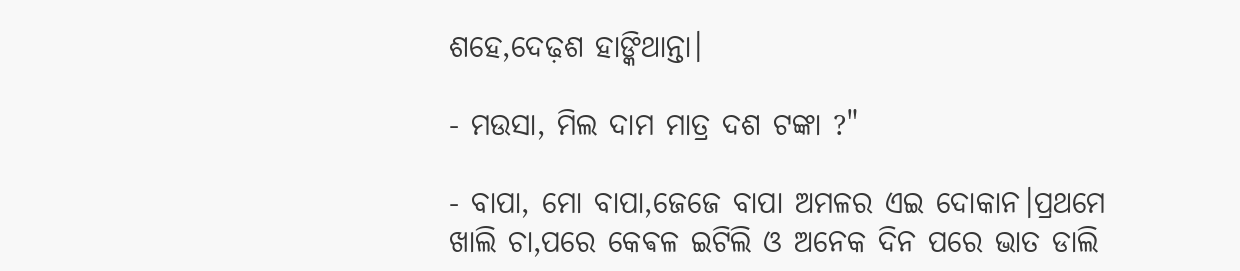ଶହେ,ଦେଢ଼ଶ ହାଙ୍କିଥାନ୍ତା।

- ମଉସା, ମିଲ ଦାମ ମାତ୍ର ଦଶ ଟଙ୍କା ?"

- ବାପା, ମୋ ବାପା,ଜେଜେ ବାପା ଅମଳର ଏଇ ଦୋକାନ।ପ୍ରଥମେ ଖାଲି ଚା,ପରେ କେଵଳ ଇଟିଲି ଓ ଅନେକ ଦିନ ପରେ ଭାତ ଡାଲି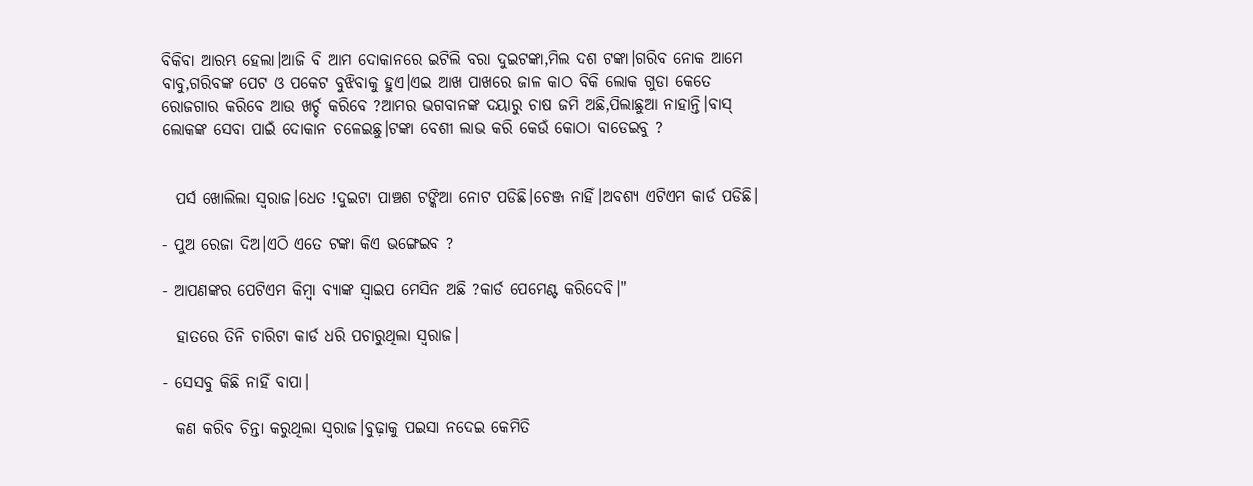ବିକିବା ଆରମ୍ଭ ହେଲା।ଆଜି ବି ଆମ ଦୋକାନରେ ଇଟିଲି ବରା ଦୁଇଟଙ୍କା,ମିଲ ଦଶ ଟଙ୍କା।ଗରିବ ନୋକ ଆମେ ବାବୁ,ଗରିବଙ୍କ ପେଟ ଓ ପକେଟ ବୁଝିବାକୁ ହୁଏ।ଏଇ ଆଖ ପାଖରେ ଜାଳ କାଠ ବିକି ଲୋକ ଗୁଡା କେତେ ରୋଜଗାର କରିବେ ଆଉ ଖର୍ଚ୍ଚ କରିବେ ?ଆମର ଭଗବାନଙ୍କ ଦୟାରୁ ଚାଷ ଜମି ଅଛି,ପିଲାଛୁଆ ନାହାନ୍ତି।ବାସ୍ ଲୋକଙ୍କ ସେବା ପାଇଁ ଦୋକାନ ଚଳେଇଛୁ।ଟଙ୍କା ବେଶୀ ଲାଭ କରି କେଉଁ କୋଠା ବାଡେଇବୁ ?


  ପର୍ସ ଖୋଲିଲା ସ୍ୱରାଜ।ଧେତ !ଦୁଇଟା ପାଞ୍ଚଶ ଟଙ୍କିଆ ନୋଟ ପଡିଛି।ଚେଞ୍ଜ ନାହିଁ।ଅବଶ୍ୟ ଏଟିଏମ କାର୍ଡ ପଡିଛି।

- ପୁଅ ରେଜା ଦିଅ।ଏଠି ଏତେ ଟଙ୍କା କିଏ ଭଙ୍ଗେଇବ ?

- ଆପଣଙ୍କର ପେଟିଏମ କିମ୍ବା ବ୍ୟାଙ୍କ ସ୍ବାଇପ ମେସିନ ଅଛି ?କାର୍ଡ ପେମେଣ୍ଟ କରିଦେବି।"

  ହାତରେ ତିନି ଚାରିଟା କାର୍ଡ ଧରି ପଚାରୁଥିଲା ସ୍ୱରାଜ।

- ସେସବୁ କିଛି ନାହିଁ ବାପା।

  କଣ କରିବ ଚିନ୍ତା କରୁଥିଲା ସ୍ୱରାଜ।ବୁଢ଼ାକୁ ପଇସା ନଦେଇ କେମିତି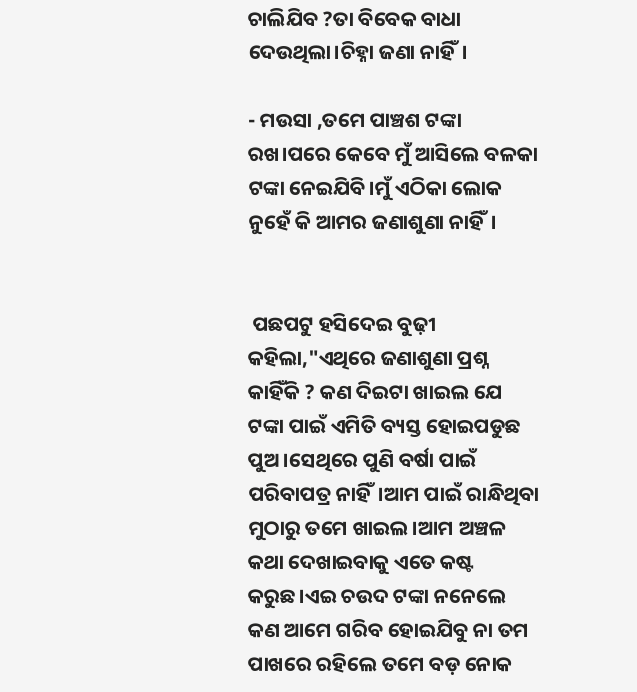ଚାଲିଯିବ ?ତା ବିବେକ ବାଧା ଦେଉଥିଲା।ଚିହ୍ନା ଜଣା ନାହିଁ।

- ମଉସା ,ତମେ ପାଞ୍ଚଶ ଟଙ୍କା ରଖ।ପରେ କେବେ ମୁଁ ଆସିଲେ ବଳକା ଟଙ୍କା ନେଇଯିବି।ମୁଁ ଏଠିକା ଲୋକ ନୁହେଁ କି ଆମର ଜଣାଶୁଣା ନାହିଁ।


 ପଛପଟୁ ହସିଦେଇ ବୁଢ଼ୀ କହିଲା,"ଏଥିରେ ଜଣାଶୁଣା ପ୍ରଶ୍ନ କାହିଁକି ? କଣ ଦିଇଟା ଖାଇଲ ଯେ ଟଙ୍କା ପାଇଁ ଏମିତି ବ୍ୟସ୍ତ ହୋଇପଡୁଛ ପୁଅ।ସେଥିରେ ପୁଣି ବର୍ଷା ପାଇଁ ପରିବାପତ୍ର ନାହିଁ।ଆମ ପାଇଁ ରାନ୍ଧିଥିବା ମୁଠାରୁ ତମେ ଖାଇଲ।ଆମ ଅଞ୍ଚଳ କଥା ଦେଖାଇବାକୁ ଏତେ କଷ୍ଟ କରୁଛ।ଏଇ ଚଉଦ ଟଙ୍କା ନନେଲେ କଣ ଆମେ ଗରିବ ହୋଇଯିବୁ ନା ତମ ପାଖରେ ରହିଲେ ତମେ ବଡ଼ ନୋକ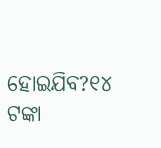ହୋଇଯିବ?୧୪ ଟଙ୍କା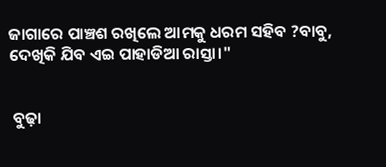ଜାଗାରେ ପାଞ୍ଚଶ ରଖିଲେ ଆମକୁ ଧରମ ସହିବ ?ବାବୁ, ଦେଖିକି ଯିବ ଏଇ ପାହାଡିଆ ରାସ୍ତା।"


 ବୁଢ଼ା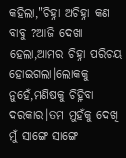କହିଲା,"ଚିହ୍ନା ଅଚିହ୍ନା କଣ ବାବୁ ?ଆଜି ଦେଖା ହେଲା,ଆମର ଚିହ୍ନା ପରିଚୟ ହୋଇଗଲା।ଲୋକକୁ ନୁହେଁ,ମଣିଷକୁ ଚିହ୍ନିବା ଦରକାର।ତମ ମୁହଁକୁ ଦେଖି ମୁଁ ସାଙ୍ଗେ ସାଙ୍ଗେ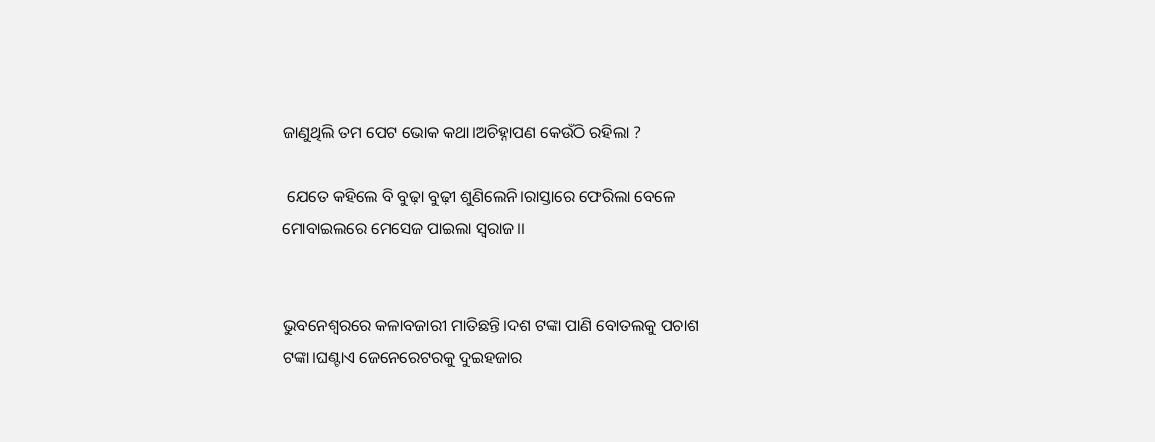ଜାଣୁଥିଲି ତମ ପେଟ ଭୋକ କଥା।ଅଚିହ୍ନାପଣ କେଉଁଠି ରହିଲା ?

 ଯେତେ କହିଲେ ବି ବୁଢ଼ା ବୁଢ଼ୀ ଶୁଣିଲେନି।ରାସ୍ତାରେ ଫେରିଲା ବେଳେ ମୋବାଇଲରେ ମେସେଜ ପାଇଲା ସ୍ୱରାଜ।।


ଭୁବନେଶ୍ବରରେ କଳାବଜାରୀ ମାତିଛନ୍ତି।ଦଶ ଟଙ୍କା ପାଣି ବୋତଲକୁ ପଚାଶ ଟଙ୍କା।ଘଣ୍ଟାଏ ଜେନେରେଟରକୁ ଦୁଇହଜାର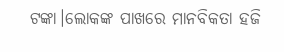ଟଙ୍କା।ଲୋକଙ୍କ ପାଖରେ ମାନବିକତା ହଜି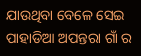ଯାଉଥିବା ବେଳେ ସେଇ ପାହାଡିଆ ଅପନ୍ତରା ଗାଁ ର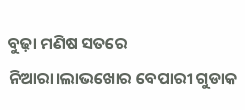ବୁଢ଼ା ମଣିଷ ସତରେ ନିଆରା।ଲାଭଖୋର ବେପାରୀ ଗୁଡାକ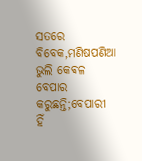ସତରେ ବିବେକ,ମଣିଷପଣିଆ ଭୁଲି କେଵଳ ବେପାର କରୁଛନ୍ତି;ବେପାରୀ ହିଁ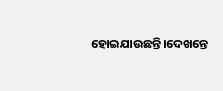ହୋଇଯାଉଛନ୍ତି।ଦେଖନ୍ତେ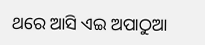ଥରେ ଆସି ଏଇ ଅପାଠୁଆ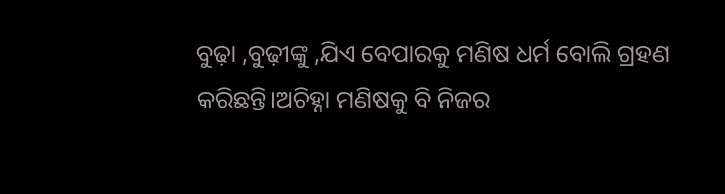ବୁଢ଼ା ,ବୁଢ଼ୀଙ୍କୁ ,ଯିଏ ବେପାରକୁ ମଣିଷ ଧର୍ମ ବୋଲି ଗ୍ରହଣ କରିଛନ୍ତି।ଅଚିହ୍ନା ମଣିଷକୁ ବି ନିଜର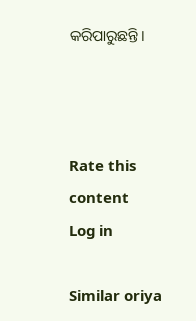କରିପାରୁଛନ୍ତି।



Rate this content
Log in

Similar oriya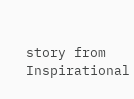story from Inspirational